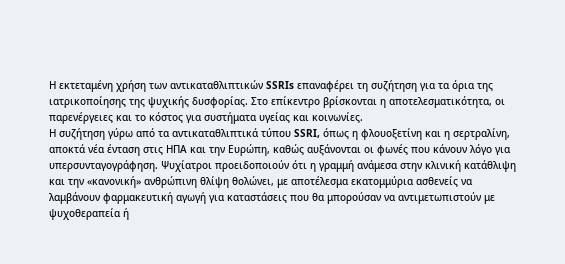Η εκτεταμένη χρήση των αντικαταθλιπτικών SSRIs επαναφέρει τη συζήτηση για τα όρια της ιατρικοποίησης της ψυχικής δυσφορίας. Στο επίκεντρο βρίσκονται η αποτελεσματικότητα, οι παρενέργειες και το κόστος για συστήματα υγείας και κοινωνίες.
Η συζήτηση γύρω από τα αντικαταθλιπτικά τύπου SSRI, όπως η φλουοξετίνη και η σερτραλίνη, αποκτά νέα ένταση στις ΗΠΑ και την Ευρώπη, καθώς αυξάνονται οι φωνές που κάνουν λόγο για υπερσυνταγογράφηση. Ψυχίατροι προειδοποιούν ότι η γραμμή ανάμεσα στην κλινική κατάθλιψη και την «κανονική» ανθρώπινη θλίψη θολώνει, με αποτέλεσμα εκατομμύρια ασθενείς να λαμβάνουν φαρμακευτική αγωγή για καταστάσεις που θα μπορούσαν να αντιμετωπιστούν με ψυχοθεραπεία ή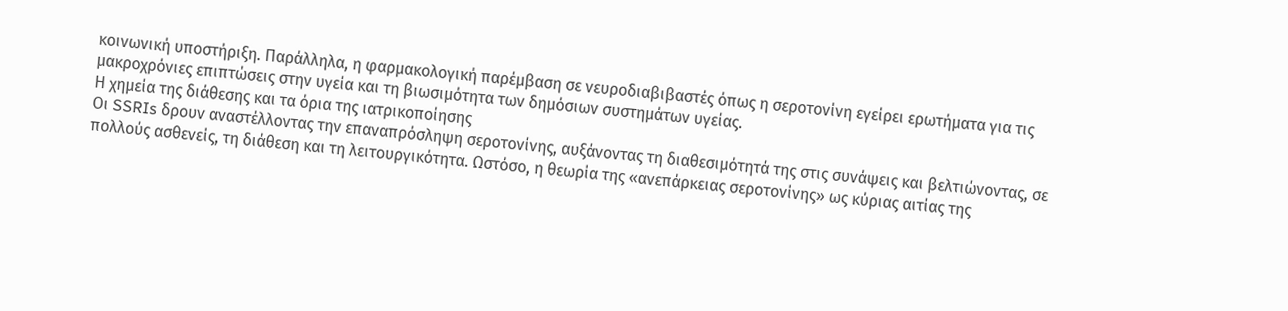κοινωνική υποστήριξη. Παράλληλα, η φαρμακολογική παρέμβαση σε νευροδιαβιβαστές όπως η σεροτονίνη εγείρει ερωτήματα για τις μακροχρόνιες επιπτώσεις στην υγεία και τη βιωσιμότητα των δημόσιων συστημάτων υγείας.
Η χημεία της διάθεσης και τα όρια της ιατρικοποίησης
Οι SSRIs δρουν αναστέλλοντας την επαναπρόσληψη σεροτονίνης, αυξάνοντας τη διαθεσιμότητά της στις συνάψεις και βελτιώνοντας, σε πολλούς ασθενείς, τη διάθεση και τη λειτουργικότητα. Ωστόσο, η θεωρία της «ανεπάρκειας σεροτονίνης» ως κύριας αιτίας της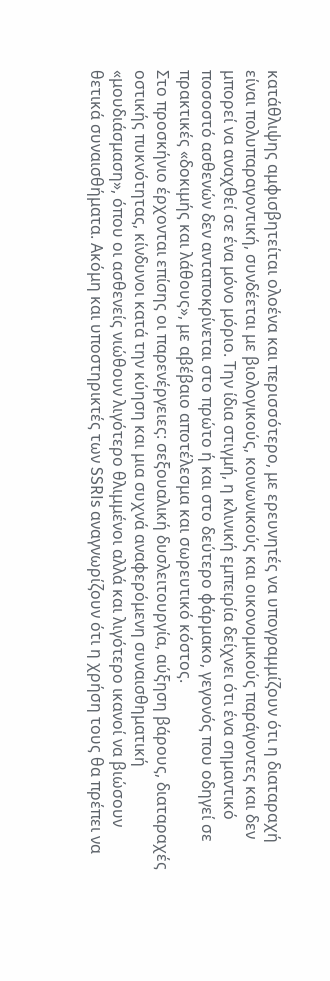κατάθλιψης αμφισβητείται ολοένα και περισσότερο, με ερευνητές να υπογραμμίζουν ότι η διαταραχή είναι πολυπαραγοντική, συνδέεται με βιολογικούς, κοινωνικούς και οικονομικούς παράγοντες και δεν μπορεί να αναχθεί σε ένα μόνο μόριο. Την ίδια στιγμή, η κλινική εμπειρία δείχνει ότι ένα σημαντικό ποσοστό ασθενών δεν ανταποκρίνεται στο πρώτο ή και στο δεύτερο φάρμακο, γεγονός που οδηγεί σε πρακτικές «δοκιμής και λάθους», με αβέβαιο αποτέλεσμα και σωρευτικό κόστος.
Στο προσκήνιο έρχονται επίσης οι παρενέργειες: σεξουαλική δυσλειτουργία, αύξηση βάρους, διαταραχές οστικής πυκνότητας, κίνδυνοι κατά την κύηση και μια συχνά αναφερόμενη συναισθηματική «μουδιάσμαση», όπου οι ασθενείς νιώθουν λιγότερο θλιμμένοι αλλά και λιγότερο ικανοί να βιώσουν θετικά συναισθήματα. Ακόμη και υποστηρικτές των SSRIs αναγνωρίζουν ότι η χρήση τους θα πρέπει να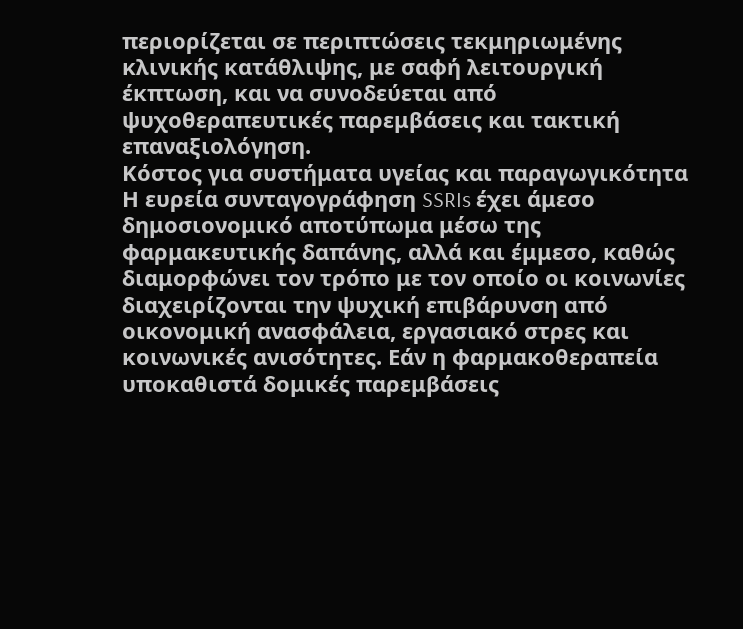περιορίζεται σε περιπτώσεις τεκμηριωμένης κλινικής κατάθλιψης, με σαφή λειτουργική έκπτωση, και να συνοδεύεται από ψυχοθεραπευτικές παρεμβάσεις και τακτική επαναξιολόγηση.
Κόστος για συστήματα υγείας και παραγωγικότητα
Η ευρεία συνταγογράφηση SSRIs έχει άμεσο δημοσιονομικό αποτύπωμα μέσω της φαρμακευτικής δαπάνης, αλλά και έμμεσο, καθώς διαμορφώνει τον τρόπο με τον οποίο οι κοινωνίες διαχειρίζονται την ψυχική επιβάρυνση από οικονομική ανασφάλεια, εργασιακό στρες και κοινωνικές ανισότητες. Εάν η φαρμακοθεραπεία υποκαθιστά δομικές παρεμβάσεις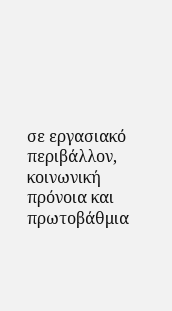σε εργασιακό περιβάλλον, κοινωνική πρόνοια και πρωτοβάθμια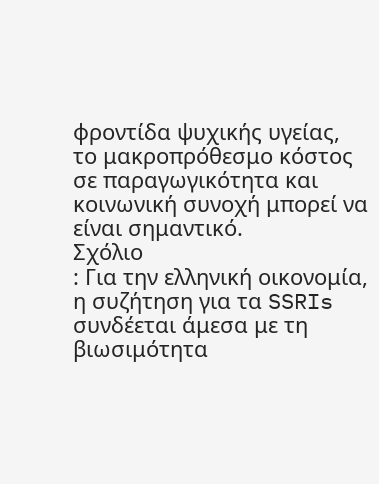φροντίδα ψυχικής υγείας, το μακροπρόθεσμο κόστος σε παραγωγικότητα και κοινωνική συνοχή μπορεί να είναι σημαντικό.
Σχόλιο
: Για την ελληνική οικονομία, η συζήτηση για τα SSRIs συνδέεται άμεσα με τη βιωσιμότητα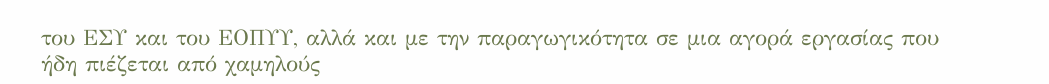του ΕΣΥ και του ΕΟΠΥΥ, αλλά και με την παραγωγικότητα σε μια αγορά εργασίας που ήδη πιέζεται από χαμηλούς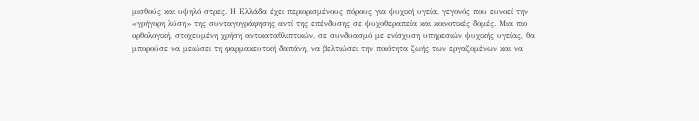μισθούς και υψηλό στρες. Η Ελλάδα έχει περιορισμένους πόρους για ψυχική υγεία, γεγονός που ευνοεί την «γρήγορη λύση» της συνταγογράφησης αντί της επένδυσης σε ψυχοθεραπεία και κοινοτικές δομές. Μια πιο ορθολογική, στοχευμένη χρήση αντικαταθλιπτικών, σε συνδυασμό με ενίσχυση υπηρεσιών ψυχικής υγείας, θα μπορούσε να μειώσει τη φαρμακευτική δαπάνη, να βελτιώσει την ποιότητα ζωής των εργαζομένων και να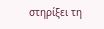στηρίξει τη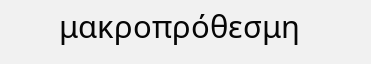μακροπρόθεσμη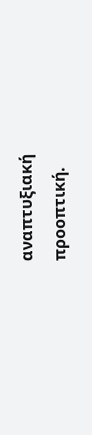αναπτυξιακή προοπτική.